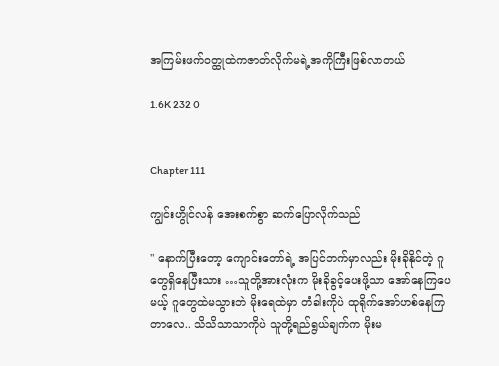အကြမ်းဖက်၀တ္ထုထဲကဇာတ်လိုက်မရဲ့အကိုကြီးဖြစ်လာတယ်

1.6K 232 0


Chapter 111

ကျွင်းဟွိုင်လန် အေးစက်စွာ ဆက်ပြောလိုက်သည်

" နောက်ပြီးတော့ ကျောင်းတော်ရဲ့ အပြင်ဘက်မှာလည်း မိုးခိုနိုင်တဲ့ ဂူတွေရှိနေပြီးသား …သူတို့အားလုံးက မိုးခိုခွင့်ပေးဖို့သာ အော်နေကြပေမယ့် ဂူတွေထဲမသွားဘဲ မိုးရေထဲမှာ တံခါးကိုပဲ ထုရိုက်အော်ဟစ်နေကြတာလေ.. သိသိသာသာကိုပဲ သူတို့ရည်ရွယ်ချက်က မိုးမ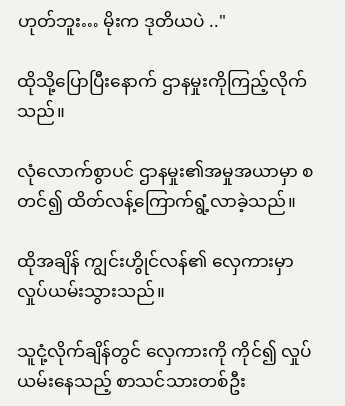ဟုတ်ဘူး… မိုးက ဒုတိယပဲ .."

ထိုသို့ပြောပြီးနောက် ဌာနမှုးကိုကြည့်လိုက်သည်။

လုံလောက်စွာပင် ဌာနမှုး၏အမှုအယာမှာ စတင်၍ ထိတ်လန့်ကြောက်ရွံ့လာခဲ့သည်။

ထိုအချိန် ကျွင်းဟွိုင်လန်၏ လှေကားမှာ လှုပ်ယမ်းသွားသည်။

သူငုံ့လိုက်ချိန်တွင် လှေကားကို ကိုင်၍ လှုပ်ယမ်းနေသည့် စာသင်သားတစ်ဦး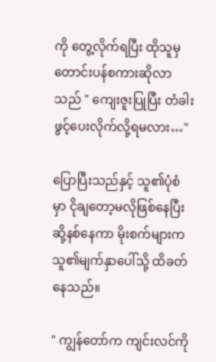ကို တွေ့လိုက်ရပြီး ထိုသူမှ တောင်းပန်စကားဆိုလာသည် " ကျေးဇူးပြုပြီး တံခါးဖွင့်ပေးလိုက်လို့ရမလား…"

ပြောပြီးသည်နှင့် သူ၏ပုံစံမှာ ငိုချတော့မလိုဖြစ်နေပြီး ဆို့နစ်နေကာ မိုးစက်များက သူ၏မျက်နှာပေါ်သို့ ထိခတ်နေသည်။

" ကျွန်တော်က ကျင်းလင်ကို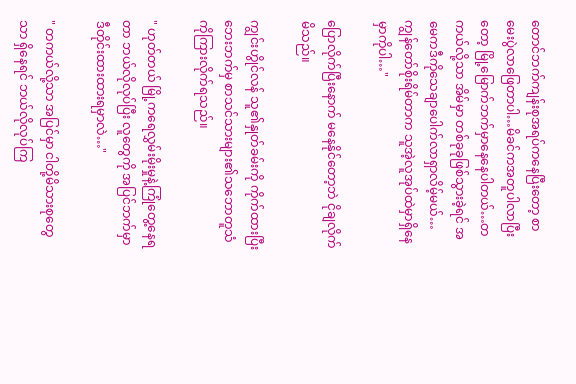တောင်ဘက်ကျန်းစုအရပ်ကနေပြီးတော့ စာမေးပွဲလာဖြေတာပါ…မိခင်ကအတူပါလာပြီးတော့ မြို့မြောက်ဘက်မှာနေနေပါတယ်…တကယ်လို့သာ အိမ်မှာ တစ်ခုခုဖြစ်သွားခဲ့ရင် အမေကဒီကိုသေချာပေါက်လာရှာလိမ့်မယ်… ကျွန်တော်စိုးရိမ်တာက သူအဲ့လူအုပ်ထဲမှာရှိနေမှာကိုပါ…"

ပြောလိုက်ပြီးနောက် မနေနိုင်တော့ဘဲ ငိုချလိုက်မိသည်။

ကျွင်းဟွိုင်လန် သူ၏နှုတ်ခမ်းကို ကိုက်ထားပြီး ဘေးဘက်မှ စာသင်သားများ၏သဘောတူသံကိုကြားလိုက်ရသည်။

" ဟုတ်တယ် မြို့ကရေလွှမ်းမိုးမှုနဲ့ကြုံတွေ့နေရတာ ဘယ်လိုလုပ်ပြီး လူတွေကို အပြင်ဘက်မှာ ဒီတိုင်းထားထားရမှာလဲ…"

" တကယ်လို့သာ အပြင်မှာ ငါတို့မိသားစုတွေသာ ရှိနေရင် ဘယ်လိုလုပ်ကြ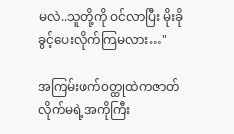မလဲ..သူတို့ကို ဝင်လာပြီး မိုးခိုခွင့်ပေးလိုက်ကြမလား…"

အကြမ်းဖက်၀တ္ထုထဲကဇာတ်လိုက်မရဲ့အကိုကြီး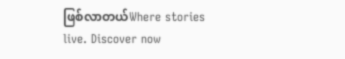ဖြစ်လာတယ်Where stories live. Discover now